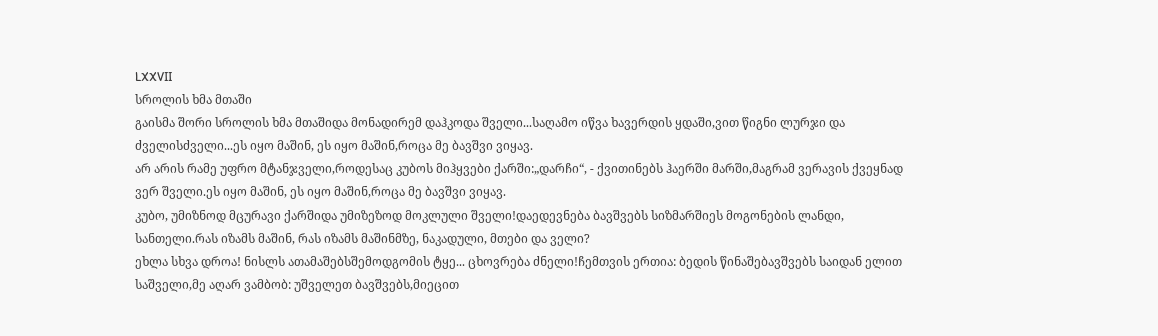LXXVII
სროლის ხმა მთაში
გაისმა შორი სროლის ხმა მთაშიდა მონადირემ დაჰკოდა შველი...საღამო იწვა ხავერდის ყდაში,ვით წიგნი ლურჯი და ძველისძველი...ეს იყო მაშინ, ეს იყო მაშინ,როცა მე ბავშვი ვიყავ.
არ არის რამე უფრო მტანჯველი,როდესაც კუბოს მიჰყვები ქარში:„დარჩი“, - ქვითინებს ჰაერში მარში,მაგრამ ვერავის ქვეყნად ვერ შველი.ეს იყო მაშინ, ეს იყო მაშინ,როცა მე ბავშვი ვიყავ.
კუბო, უმიზნოდ მცურავი ქარშიდა უმიზეზოდ მოკლული შველი!დაედევნება ბავშვებს სიზმარშიეს მოგონების ლანდი, სანთელი.რას იზამს მაშინ, რას იზამს მაშინმზე, ნაკადული, მთები და ველი?
ეხლა სხვა დროა! ნისლს ათამაშებსშემოდგომის ტყე... ცხოვრება ძნელი!ჩემთვის ერთია: ბედის წინაშებავშვებს საიდან ელით საშველი,მე აღარ ვამბობ: უშველეთ ბავშვებს,მიეცით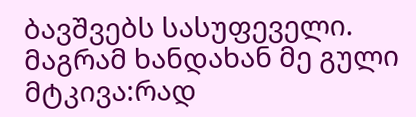ბავშვებს სასუფეველი.
მაგრამ ხანდახან მე გული მტკივა:რად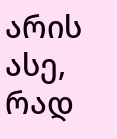არის ასე, რად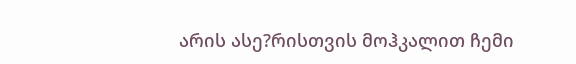არის ასე?რისთვის მოჰკალით ჩემი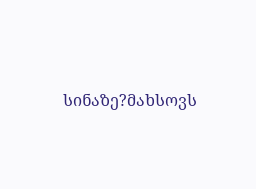სინაზე?მახსოვს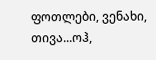ფოთლები, ვენახი, თივა...ოჰ,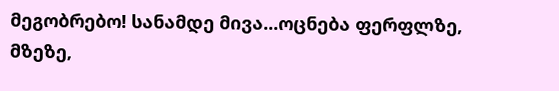მეგობრებო! სანამდე მივა...ოცნება ფერფლზე, მზეზე,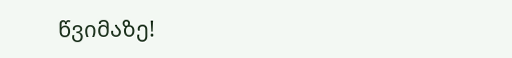წვიმაზე!